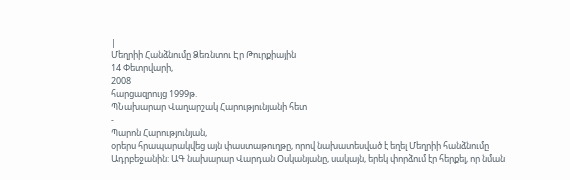|
Մեղրիի Հանձնումը Ձեռնտու Էր Թուրքիային
14 Փետրվարի,
2008
հարցազրույց 1999թ.
ՊՆախարար Վաղարշակ Հարությունյանի հետ
-
Պարոն Հարությունյան,
օրերս հրապարակվեց այն փաստաթուղթը, որով նախատեսված է եղել Մեղրիի հանձնումը
Ադրբեջանին: ԱԳ նախարար Վարդան Օսկանյանը, սակայն, երեկ փորձում էր հերքել, որ նման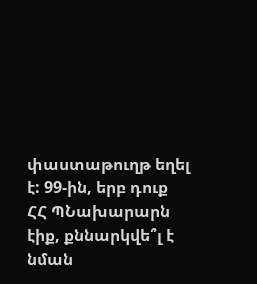փաստաթուղթ եղել է: 99-ին, երբ դուք ՀՀ ՊՆախարարն էիք, քննարկվե՞լ է նման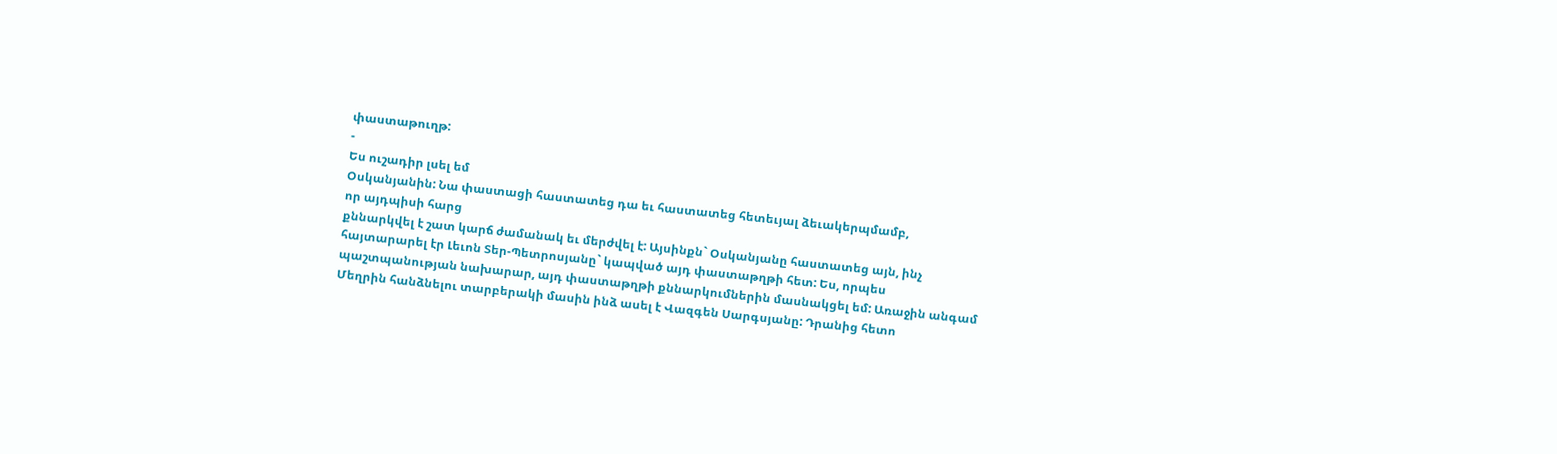փաստաթուղթ:
-
Ես ուշադիր լսել եմ
Օսկանյանին: Նա փաստացի հաստատեց դա եւ հաստատեց հետեւյալ ձեւակերպմամբ,
որ այդպիսի հարց
քննարկվել է շատ կարճ ժամանակ եւ մերժվել է: Այսինքն` Օսկանյանը հաստատեց այն, ինչ
հայտարարել էր Լեւոն Տեր-Պետրոսյանը` կապված այդ փաստաթղթի հետ: Ես, որպես
պաշտպանության նախարար, այդ փաստաթղթի քննարկումներին մասնակցել եմ: Առաջին անգամ
Մեղրին հանձնելու տարբերակի մասին ինձ ասել է Վազգեն Սարգսյանը: Դրանից հետո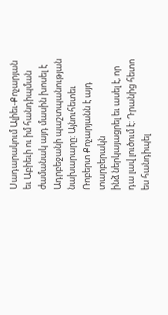Սադարակում Ալիեւ-Քոչարյան եւ Աբիեւի ու իմ հանդիպման ժամանակ այդ մասին խոսել է
Ադրբեջանի պաշտպանության նախարարը: Այնուհետեւ Ռոբերտ Քոչարյանն է այդ տարբերակն
ինձ ներկայացրել եւ ասել է, որ դա լավ լուծում է: Դրանից հետո ես հանդիպել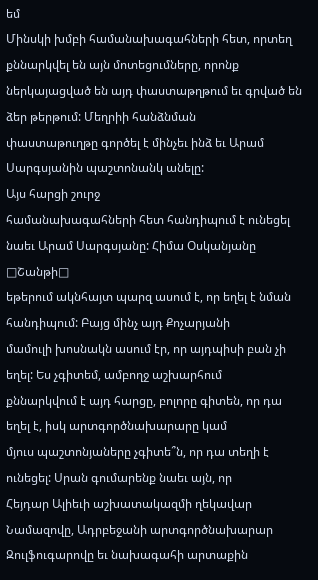եմ
Մինսկի խմբի համանախագահների հետ, որտեղ քննարկվել են այն մոտեցումները, որոնք
ներկայացված են այդ փաստաթղթում եւ գրված են ձեր թերթում: Մեղրիի հանձնման
փաստաթուղթը գործել է մինչեւ ինձ եւ Արամ Սարգսյանին պաշտոնանկ անելը:
Այս հարցի շուրջ
համանախագահների հետ հանդիպում է ունեցել նաեւ Արամ Սարգսյանը: Հիմա Օսկանյանը □Շանթի□
եթերում ակնհայտ պարզ ասում է, որ եղել է նման հանդիպում: Բայց մինչ այդ Քոչարյանի
մամուլի խոսնակն ասում էր, որ այդպիսի բան չի եղել: Ես չգիտեմ, ամբողջ աշխարհում
քննարկվում է այդ հարցը, բոլորը գիտեն, որ դա եղել է, իսկ արտգործնախարարը կամ
մյուս պաշտոնյաները չգիտե՞ն, որ դա տեղի է ունեցել: Սրան գումարենք նաեւ այն, որ
Հեյդար Ալիեւի աշխատակազմի ղեկավար Նամազովը, Ադրբեջանի արտգործնախարար
Զուլֆուգարովը եւ նախագահի արտաքին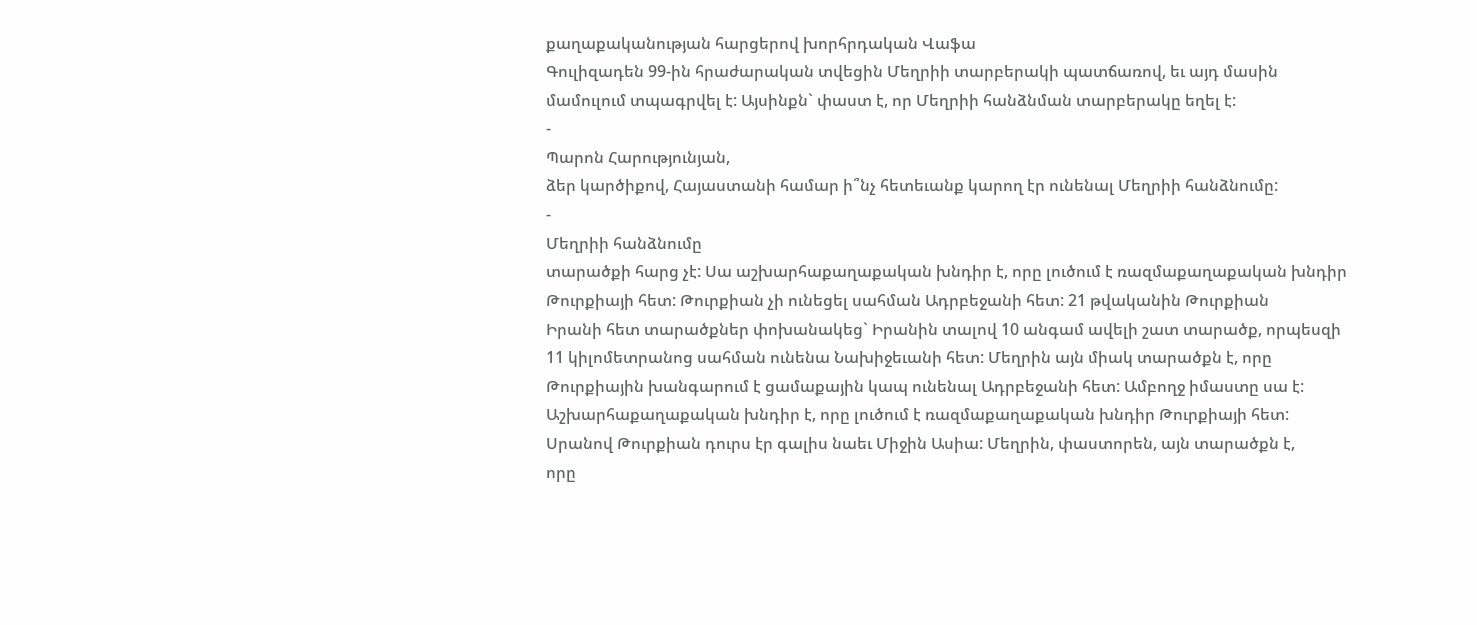քաղաքականության հարցերով խորհրդական Վաֆա
Գուլիզադեն 99-ին հրաժարական տվեցին Մեղրիի տարբերակի պատճառով, եւ այդ մասին
մամուլում տպագրվել է: Այսինքն` փաստ է, որ Մեղրիի հանձնման տարբերակը եղել է:
-
Պարոն Հարությունյան,
ձեր կարծիքով, Հայաստանի համար ի՞նչ հետեւանք կարող էր ունենալ Մեղրիի հանձնումը:
-
Մեղրիի հանձնումը
տարածքի հարց չէ: Սա աշխարհաքաղաքական խնդիր է, որը լուծում է ռազմաքաղաքական խնդիր
Թուրքիայի հետ: Թուրքիան չի ունեցել սահման Ադրբեջանի հետ: 21 թվականին Թուրքիան
Իրանի հետ տարածքներ փոխանակեց` Իրանին տալով 10 անգամ ավելի շատ տարածք, որպեսզի
11 կիլոմետրանոց սահման ունենա Նախիջեւանի հետ: Մեղրին այն միակ տարածքն է, որը
Թուրքիային խանգարում է ցամաքային կապ ունենալ Ադրբեջանի հետ: Ամբողջ իմաստը սա է:
Աշխարհաքաղաքական խնդիր է, որը լուծում է ռազմաքաղաքական խնդիր Թուրքիայի հետ:
Սրանով Թուրքիան դուրս էր գալիս նաեւ Միջին Ասիա: Մեղրին, փաստորեն, այն տարածքն է,
որը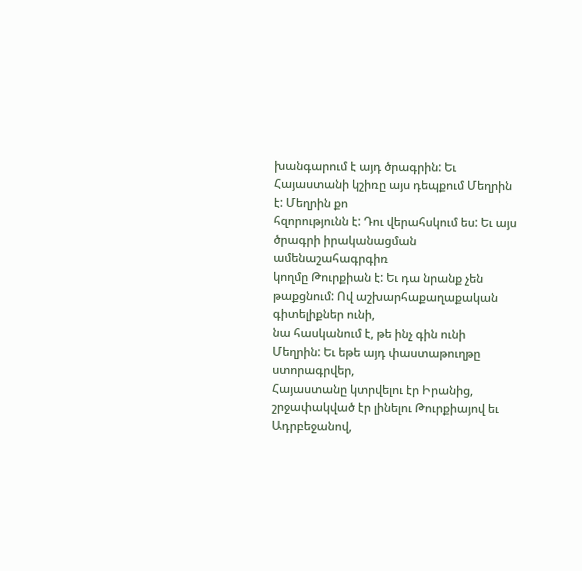խանգարում է այդ ծրագրին: Եւ Հայաստանի կշիռը այս դեպքում Մեղրին է: Մեղրին քո
հզորությունն է: Դու վերահսկում ես: Եւ այս ծրագրի իրականացման ամենաշահագրգիռ
կողմը Թուրքիան է: Եւ դա նրանք չեն թաքցնում: Ով աշխարհաքաղաքական գիտելիքներ ունի,
նա հասկանում է, թե ինչ գին ունի Մեղրին: Եւ եթե այդ փաստաթուղթը ստորագրվեր,
Հայաստանը կտրվելու էր Իրանից, շրջափակված էր լինելու Թուրքիայով եւ Ադրբեջանով,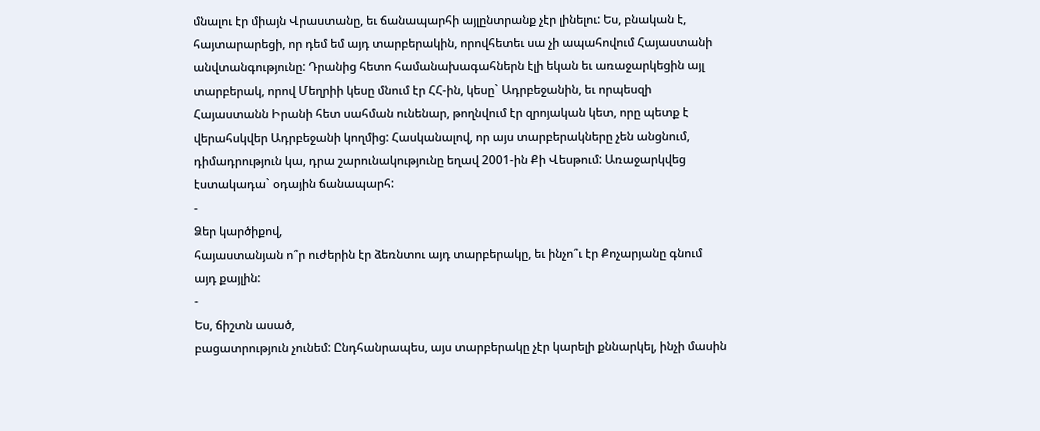մնալու էր միայն Վրաստանը, եւ ճանապարհի այլընտրանք չէր լինելու: Ես, բնական է,
հայտարարեցի, որ դեմ եմ այդ տարբերակին, որովհետեւ սա չի ապահովում Հայաստանի
անվտանգությունը: Դրանից հետո համանախագահներն էլի եկան եւ առաջարկեցին այլ
տարբերակ, որով Մեղրիի կեսը մնում էր ՀՀ-ին, կեսը` Ադրբեջանին, եւ որպեսզի
Հայաստանն Իրանի հետ սահման ունենար, թողնվում էր զրոյական կետ, որը պետք է
վերահսկվեր Ադրբեջանի կողմից: Հասկանալով, որ այս տարբերակները չեն անցնում,
դիմադրություն կա, դրա շարունակությունը եղավ 2001-ին Քի Վեսթում: Առաջարկվեց
էստակադա` օդային ճանապարհ:
-
Ձեր կարծիքով,
հայաստանյան ո՞ր ուժերին էր ձեռնտու այդ տարբերակը, եւ ինչո՞ւ էր Քոչարյանը գնում
այդ քայլին:
-
Ես, ճիշտն ասած,
բացատրություն չունեմ: Ընդհանրապես, այս տարբերակը չէր կարելի քննարկել, ինչի մասին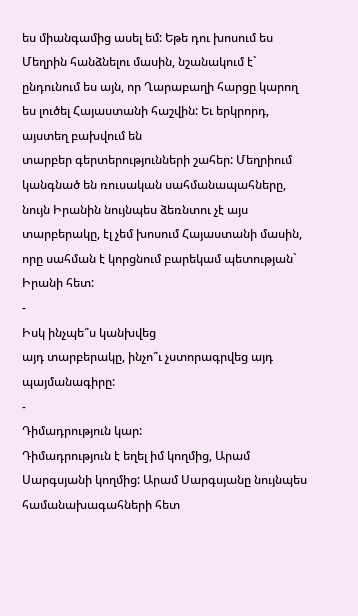ես միանգամից ասել եմ: Եթե դու խոսում ես Մեղրին հանձնելու մասին, նշանակում է`
ընդունում ես այն, որ Ղարաբաղի հարցը կարող ես լուծել Հայաստանի հաշվին: Եւ երկրորդ,
այստեղ բախվում են
տարբեր գերտերությունների շահեր: Մեղրիում կանգնած են ռուսական սահմանապահները,
նույն Իրանին նույնպես ձեռնտու չէ այս տարբերակը, էլ չեմ խոսում Հայաստանի մասին,
որը սահման է կորցնում բարեկամ պետության` Իրանի հետ:
-
Իսկ ինչպե՞ս կանխվեց
այդ տարբերակը, ինչո՞ւ չստորագրվեց այդ պայմանագիրը:
-
Դիմադրություն կար:
Դիմադրություն է եղել իմ կողմից, Արամ Սարգսյանի կողմից: Արամ Սարգսյանը նույնպես
համանախագահների հետ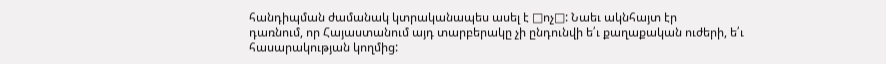հանդիպման ժամանակ կտրականապես ասել է □ոչ□: Նաեւ ակնհայտ էր
դառնում, որ Հայաստանում այդ տարբերակը չի ընդունվի ե՛ւ քաղաքական ուժերի, ե՛ւ
հասարակության կողմից: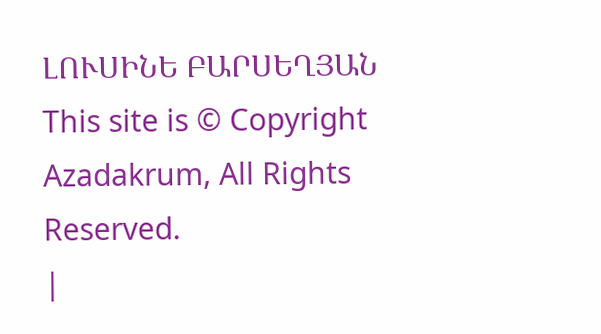ԼՈՒՍԻՆԵ ԲԱՐՍԵՂՅԱՆ
This site is © Copyright Azadakrum, All Rights Reserved.
|